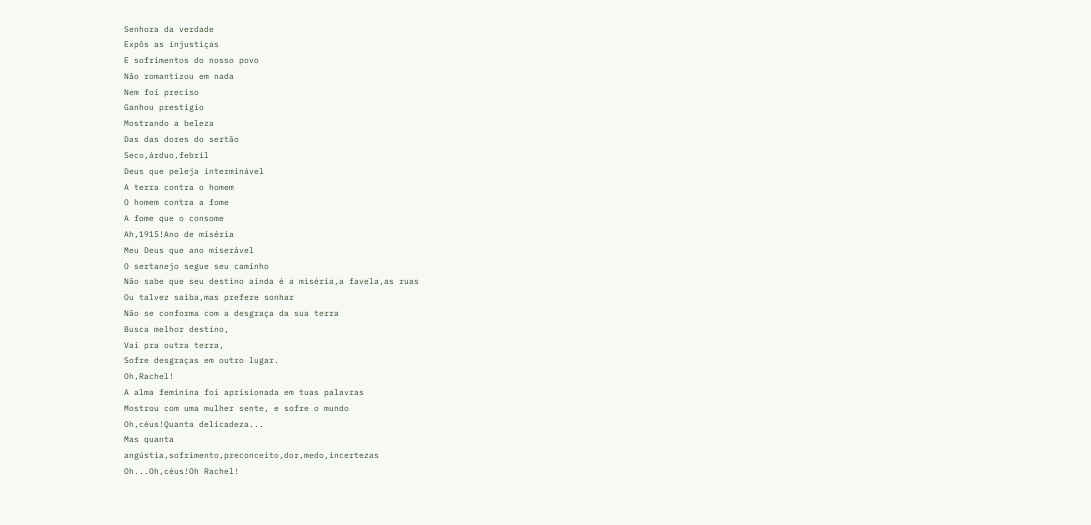Senhora da verdade
Expôs as injustiças
E sofrimentos do nosso povo
Não romantizou em nada
Nem foi preciso
Ganhou prestigio
Mostrando a beleza
Das das dores do sertão
Seco,árduo,febril
Deus que peleja interminável
A terra contra o homem
O homem contra a fome
A fome que o consome
Ah,1915!Ano de miséria
Meu Deus que ano miserável
O sertanejo segue seu caminho
Não sabe que seu destino ainda é a miséria,a favela,as ruas
Ou talvez saiba,mas prefere sonhar
Não se conforma com a desgraça da sua terra
Busca melhor destino,
Vai pra outra terra,
Sofre desgraças em outro lugar.
Oh,Rachel!
A alma feminina foi aprisionada em tuas palavras
Mostrou com uma mulher sente, e sofre o mundo
Oh,céus!Quanta delicadeza...
Mas quanta
angústia,sofrimento,preconceito,dor,medo,incertezas
Oh...Oh,céus!Oh Rachel!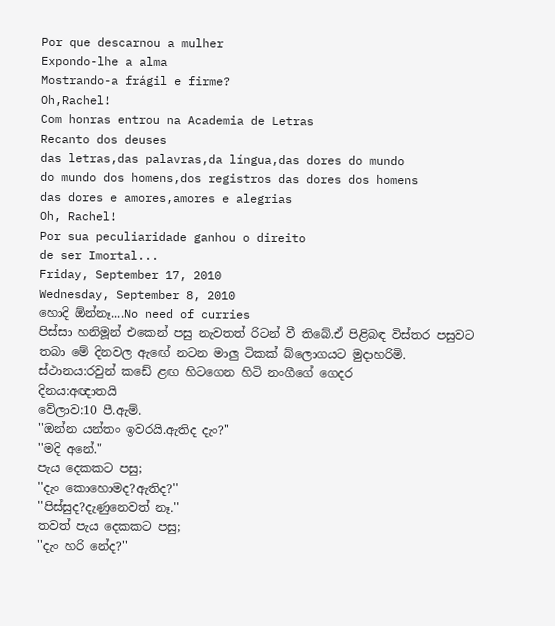Por que descarnou a mulher
Expondo-lhe a alma
Mostrando-a frágil e firme?
Oh,Rachel!
Com honras entrou na Academia de Letras
Recanto dos deuses
das letras,das palavras,da língua,das dores do mundo
do mundo dos homens,dos registros das dores dos homens
das dores e amores,amores e alegrias
Oh, Rachel!
Por sua peculiaridade ganhou o direito
de ser Imortal...
Friday, September 17, 2010
Wednesday, September 8, 2010
හොදි ඕන්නෑ....No need of curries
පිස්සා හනිමූන් එකෙන් පසු නැවතත් රිටන් වී තිබේ.ඒ පිළිබඳ විස්තර පසුවට තබා මේ දිනවල ඇඟේ නටන මාලු ටිකක් බ්ලොගයට මුදාහරිමි.
ස්ථානය:රවුන් කඩේ ළඟ හිටගෙන හිටි නංගීගේ ගෙදර
දිනය:අඥාතයි
වේලාව:10 පී.ඇම්.
''ඔන්න යන්තං ඉවරයි.ඇතිද දැං?''
''මදි අනේ."
පැය දෙකකට පසු;
''දැං කොහොමද?ඇතිද?''
''පිස්සුද?දැණුනෙවත් නෑ.''
තවත් පැය දෙකකට පසු;
''දැං හරි නේද?''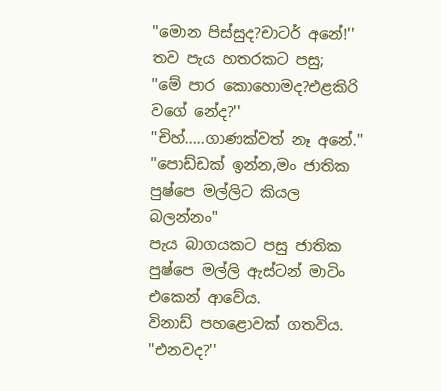''මොන පිස්සුද?චාටර් අනේ!''
තව පැය හතරකට පසු;
''මේ පාර කොහොමද?එළකිරි වගේ නේද?''
''චිහ්.....ගාණක්වත් නෑ අනේ.''
''පොඩ්ඩක් ඉන්න,මං ජාතික පුෂ්පෙ මල්ලිට කියල බලන්නං"
පැය බාගයකට පසු ජාතික පුෂ්පෙ මල්ලි ඇස්ටන් මාටිං එකෙන් ආවේය.
විනාඩ් පහළොවක් ගතවිය.
''එනවද?''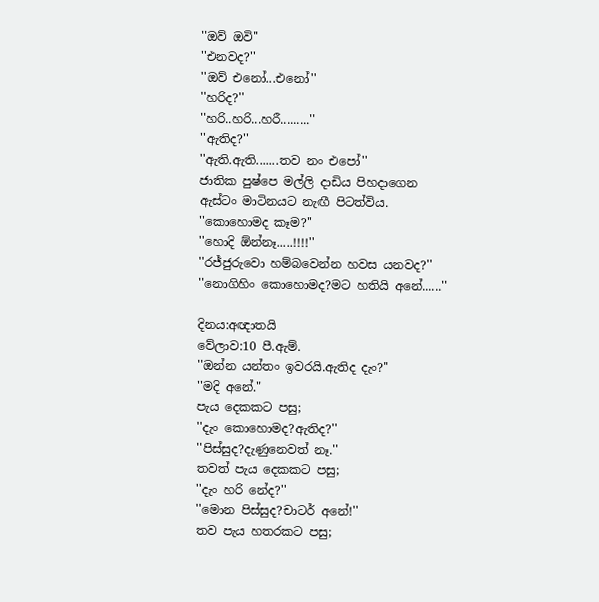''ඔව් ඔවි''
''එනවද?''
''ඔව් එනෝ...එනෝ''
''හරිද?''
''හරි..හරි...හරී.........''
''ඇතිද?''
''ඇති.ඇති.......තව නං එපෝ''
ජාතික පුෂ්පෙ මල්ලි දාඩිය පිහදාගෙන ඇස්ටං මාටිනයට නැඟී පිටත්විය.
''කොහොමද කෑම?''
''හොදි ඕන්නෑ.....!!!!''
''රජ්ජුරුවො හම්බවෙන්න හවස යනවද?''
''නොගිහිං කොහොමද?මට හතියි අනේ......''

දිනය:අඥාතයි
වේලාව:10 පී.ඇම්.
''ඔන්න යන්තං ඉවරයි.ඇතිද දැං?''
''මදි අනේ."
පැය දෙකකට පසු;
''දැං කොහොමද?ඇතිද?''
''පිස්සුද?දැණුනෙවත් නෑ.''
තවත් පැය දෙකකට පසු;
''දැං හරි නේද?''
''මොන පිස්සුද?චාටර් අනේ!''
තව පැය හතරකට පසු;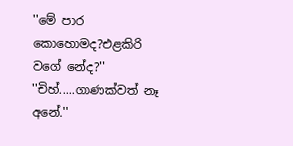''මේ පාර කොහොමද?එළකිරි වගේ නේද?''
''චිහ්.....ගාණක්වත් නෑ අනේ.''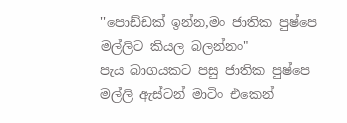''පොඩ්ඩක් ඉන්න,මං ජාතික පුෂ්පෙ මල්ලිට කියල බලන්නං"
පැය බාගයකට පසු ජාතික පුෂ්පෙ මල්ලි ඇස්ටන් මාටිං එකෙන්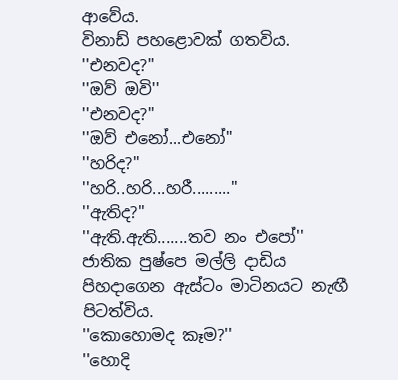ආවේය.
විනාඩ් පහළොවක් ගතවිය.
''එනවද?''
''ඔව් ඔවි''
''එනවද?''
''ඔව් එනෝ...එනෝ''
''හරිද?''
''හරි..හරි...හරී.........''
''ඇතිද?''
''ඇති.ඇති.......තව නං එපෝ''
ජාතික පුෂ්පෙ මල්ලි දාඩිය පිහදාගෙන ඇස්ටං මාටිනයට නැඟී පිටත්විය.
''කොහොමද කෑම?''
''හොදි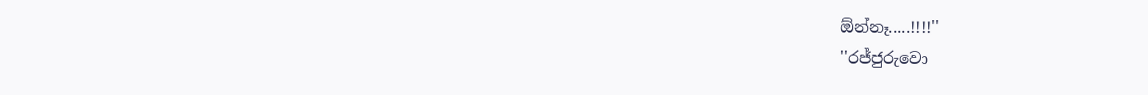ඕන්නෑ.....!!!!''
''රජ්ජුරුවො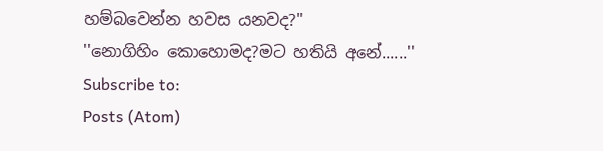හම්බවෙන්න හවස යනවද?''
''නොගිහිං කොහොමද?මට හතියි අනේ......''
Subscribe to:
Posts (Atom)